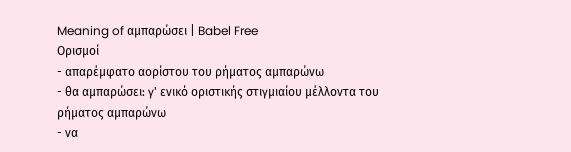Meaning of αμπαρώσει | Babel Free
Ορισμοί
- απαρέμφατο αορίστου του ρήματος αμπαρώνω
- θα αμπαρώσει: γ' ενικό οριστικής στιγμιαίου μέλλοντα του ρήματος αμπαρώνω
- να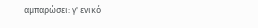αμπαρώσει: γ' ενικό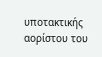υποτακτικής αορίστου του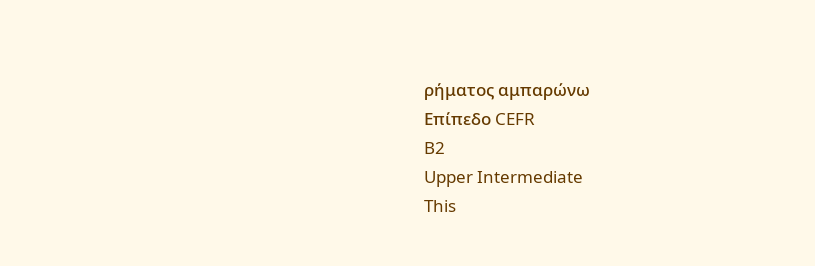ρήματος αμπαρώνω
Επίπεδο CEFR
B2
Upper Intermediate
This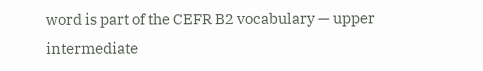word is part of the CEFR B2 vocabulary — upper intermediate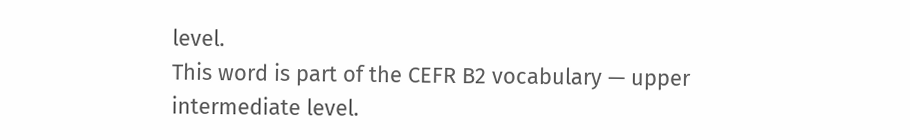level.
This word is part of the CEFR B2 vocabulary — upper intermediate level.